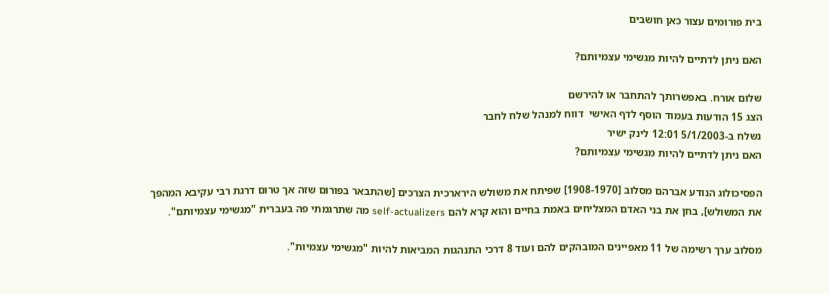בית פורומים עצור כאן חושבים

האם ניתן לדתיים להיות מגשימי עצמיותם?

שלום אורח. באפשרותך להתחבר או להירשם
הצג 15 הודעות בעמוד הוסף לדף האישי  דווח למנהל שלח לחבר
נשלח ב-5/1/2003 12:01 לינק ישיר
האם ניתן לדתיים להיות מגשימי עצמיותם?

הפסיכולוג הנודע אברהם מסלוב [1908-1970] שפיתח את משולש הירארכית הצרכים [שהתבאר בפורום שזה אך טרום דרגת רבי עקיבא המהפך את המשולש], בחן את בני האדם המצליחים באמת בחיים והוא קרא להם self-actualizers מה שתרגמתי פה בעברית "מגשימי עצמיותם".

מסלוב ערך רשימה של 11 מאפיינים המובהקים להם ועוד 8 דרכי התנהגות המביאות להיות "מגשימי עצמיות".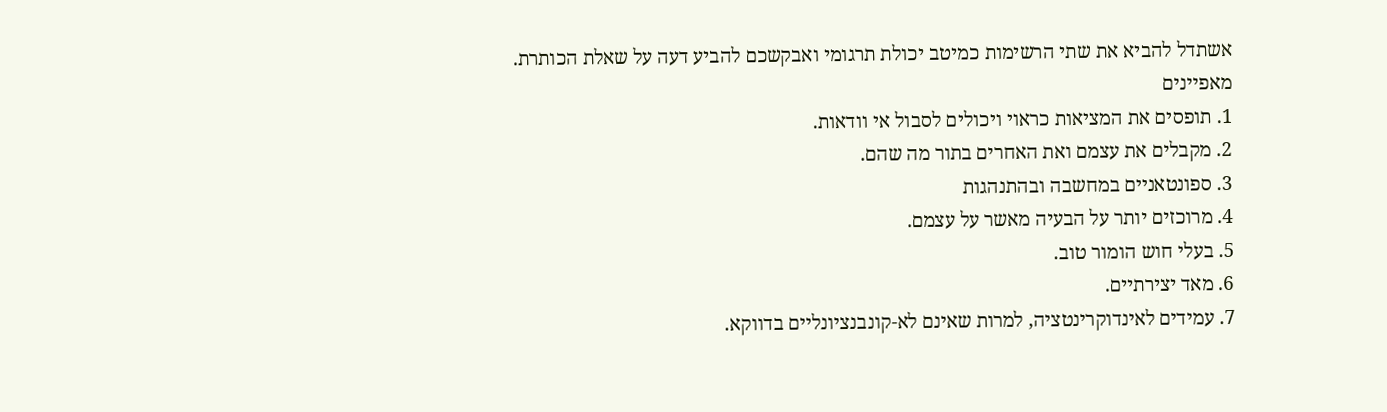אשתדל להביא את שתי הרשימות כמיטב יכולת תרגומי ואבקשכם להביע דעה על שאלת הכותרת.
מאפיינים
1. תופסים את המציאות כראוי ויכולים לסבול אי וודאות.
2. מקבלים את עצמם ואת האחרים בתור מה שהם.
3. ספונטאניים במחשבה ובהתנהגות
4. מרוכזים יותר על הבעיה מאשר על עצמם.
5. בעלי חוש הומור טוב.
6. מאד יצירתיים.
7. עמידים לאינדוקרינטציה, למרות שאינם לא-קונבנציונליים בדווקא.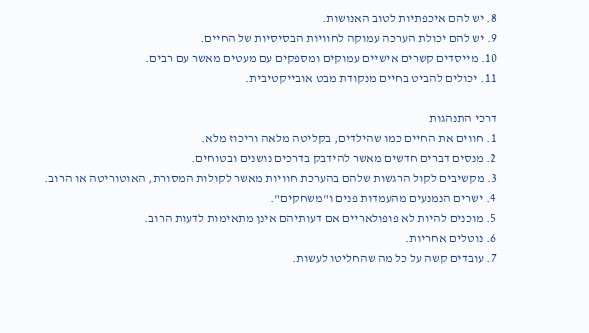8. יש להם איכפתיות לטוב האנושות.
9. יש להם יכולת הערכה עמוקה לחוויות הבסיסיות של החיים.
10. מייסדים קשרים אישיים עמוקים ומספקים עם מעטים מאשר עם רבים.
11. יכולים להביט בחיים מנקודת מבט אובייקטיבית.

דרכי התנהגות
1. חווים את החיים כמו שהילדים, בקליטה מלאה וריכוז מלא.
2. מנסים דברים חדשים מאשר להידבק בדרכים נושנים ובטוחים.
3. מקשיבים לקול הרגשות שלהם בהערכת חוויות מאשר לקולות המסורת, האוטוריטה או הרוב.
4. ישרים הנמנעים מהעמדות פנים ו"משחקים".
5. מוכנים להיות לא פופולאריים אם דעותיהם אינן מתאימות לדעות הרוב.
6. נוטלים אחריות.
7. עובדים קשה על כל מה שהחליטו לעשות.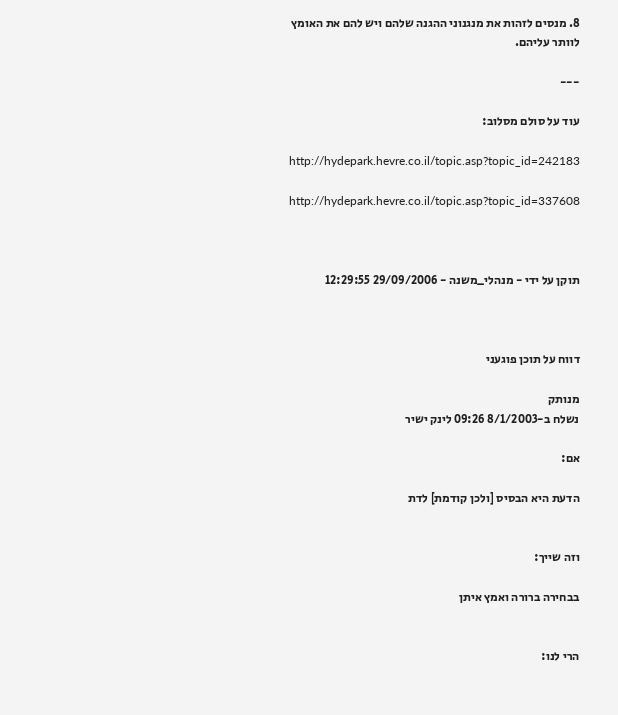8. מנסים לזהות את מנגנוני ההגנה שלהם ויש להם את האומץ לוותר עליהם.

---

עוד על סולם מסלוב:

http://hydepark.hevre.co.il/topic.asp?topic_id=242183

http://hydepark.hevre.co.il/topic.asp?topic_id=337608



תוקן על ידי - מנהלי_משנה - 29/09/2006 12:29:55



דווח על תוכן פוגעני

מנותק
נשלח ב-8/1/2003 09:26 לינק ישיר

אם:

הדעת היא הבסיס [ולכן קודמת] לדת


וזה שייך:

בבחירה ברורה ואמץ איתן


הרי לנו: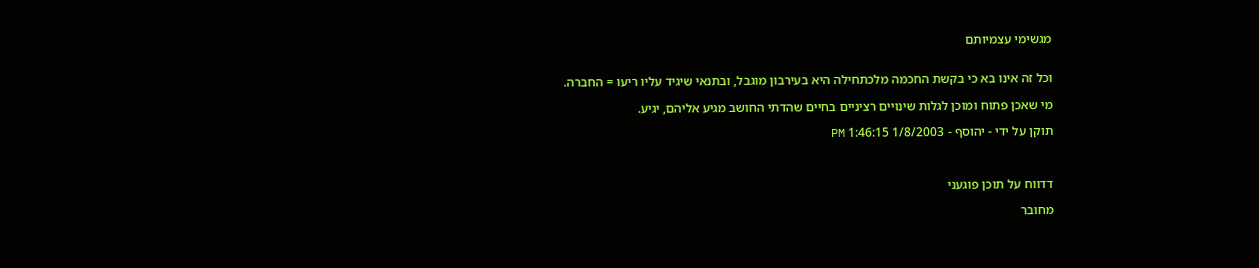מגשימי עצמיותם


וכל זה אינו בא כי בקשת החכמה מלכתחילה היא בעירבון מוגבל, ובתנאי שיגיד עליו ריעו = החברה.

מי שאכן פתוח ומוכן לגלות שינויים רציניים בחיים שהדתי החושב מגיע אליהם, יגיע.

תוקן על ידי - יהוסף - 1/8/2003 1:46:15 PM



דדווח על תוכן פוגעני

מחובר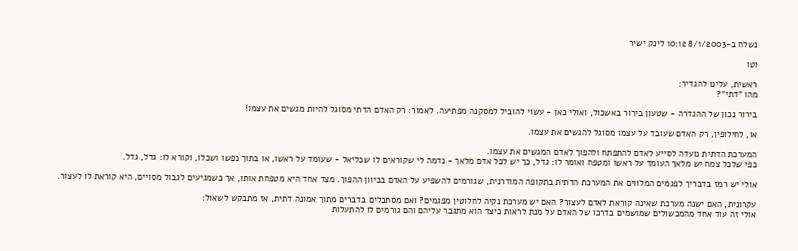נשלח ב-8/1/2003 10:12 לינק ישיר

וטו

ראשית, עלינו להגדיר:
מהו "דתי"?

בירור נכון של ההגדרה - שטעון בירור באשכול, ואולי כאן - עשוי להוביל למסקנה מפתיעה. לאמור: רק האדם הדתי מסוגל להיות מגשים את עצמו!

או, לחילופין, רק האדם שעובד על עצמו מסוגל להגשים את עצמו.

המערכת הדתית נועדה לסייע לאדם להתפתח ולהפוך לאדם המגשים את עצמו.
כפי שלכל צמח יש מלאך העומד על ראשו ומטפח ואומר לו: גדל, כך יש לכל אדם מלאך - נדמה לי שקוראים לו שכליאל - שעומד על ראשו, או בתוך נפשו ושכלו, וקורא לו: גדל, גדל.

אולי יש רמז בדבריך לפגמים המלווים את המערכת הדתית בתקופה המודרנית, שגורמים להשפיע על האדם בכיוון ההפוך. מצד אחד היא מטפחת אותו, אך כשמגיעים לגבול מסויים, היא קוראת לו לעצור.

עקרונית, האם ישנה מערכת שאינה קוראת לאדם לעצור? האם יש מערכת נקיה לחלוטין מפגמים? ואם מסתכלים בדברים מתוך אמונה דתית, אז מתבקש לשאול:
אולי זה עוד אחד מהמכשולים שמושמים בדרכו של האדם על מנת לראות כיצד הוא מתגבר עליהם והם גורמים לו להתעלות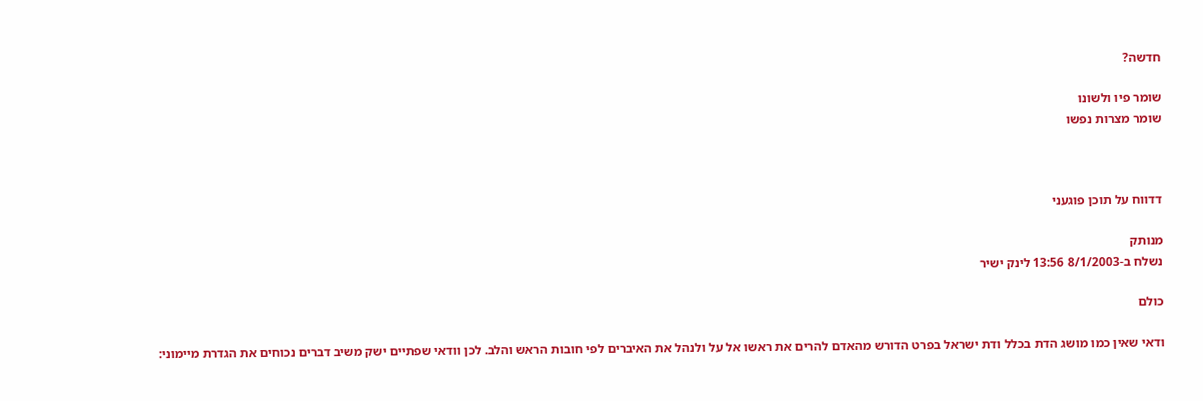חדשה?

שומר פיו ולשונו
שומר מצרות נפשו



דדווח על תוכן פוגעני

מנותק
נשלח ב-8/1/2003 13:56 לינק ישיר

כולם

ודאי שאין כמו מושג הדת בכלל ודת ישראל בפרט הדורש מהאדם להרים את ראשו אל על ולנהל את האיברים לפי חובות הראש והלב. לכן וודאי שפתיים ישק משיב דברים נכוחים את הגדרת מיימוני: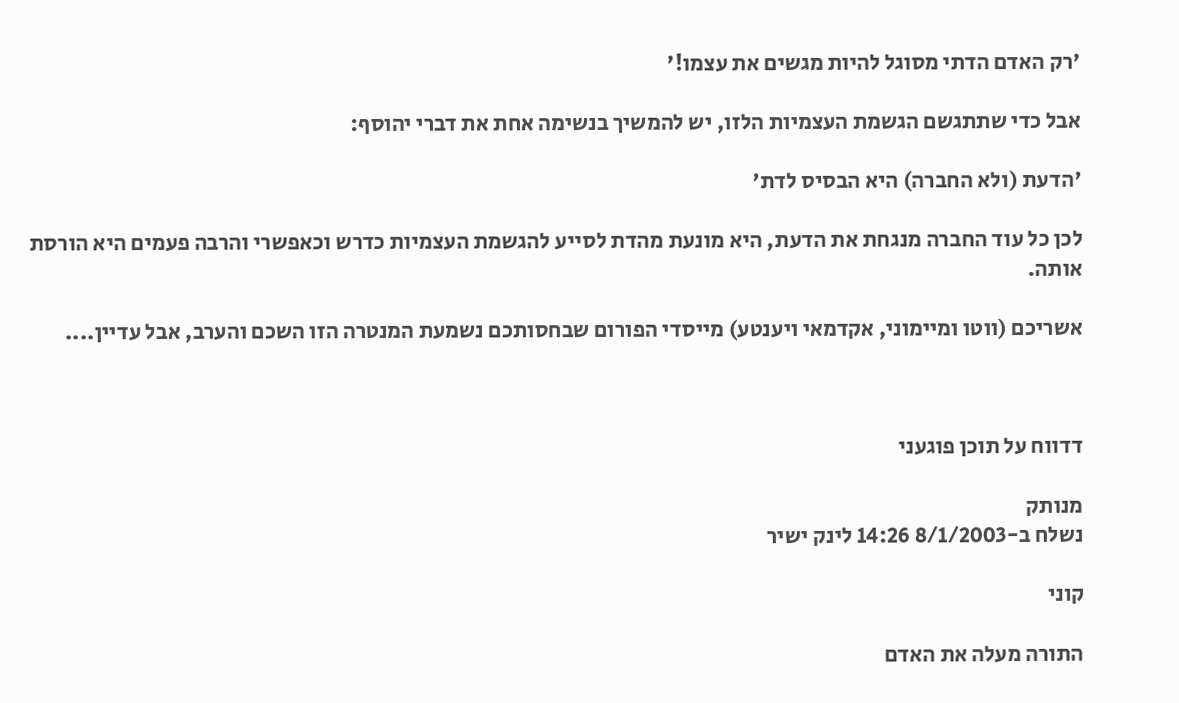'רק האדם הדתי מסוגל להיות מגשים את עצמו!'

אבל כדי שתתגשם הגשמת העצמיות הלזו, יש להמשיך בנשימה אחת את דברי יהוסף:

'הדעת (ולא החברה) היא הבסיס לדת'

לכן כל עוד החברה מנגחת את הדעת, היא מונעת מהדת לסייע להגשמת העצמיות כדרש וכאפשרי והרבה פעמים היא הורסת אותה.

אשריכם (ווטו ומיימוני, אקדמאי ויענטע) מייסדי הפורום שבחסותכם נשמעת המנטרה הזו השכם והערב, אבל עדיין....



דדווח על תוכן פוגעני

מנותק
נשלח ב-8/1/2003 14:26 לינק ישיר

קוני

התורה מעלה את האדם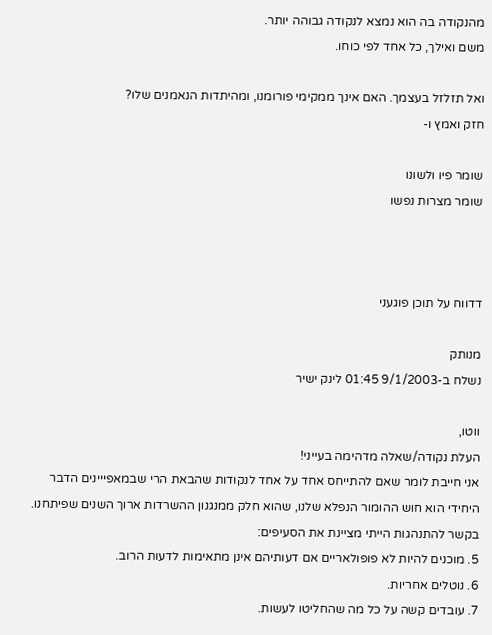מהנקודה בה הוא נמצא לנקודה גבוהה יותר.
משם ואילך, כל אחד לפי כוחו.

ואל תזלזל בעצמך. האם אינך ממקימי פורומנו, ומהיתדות הנאמנים שלו?
חזק ואמץ ו-

שומר פיו ולשונו
שומר מצרות נפשו



דדווח על תוכן פוגעני

מנותק
נשלח ב-9/1/2003 01:45 לינק ישיר

ווטו,
העלת נקודה/שאלה מדהימה בעייני!
אני חייבת לומר שאם להתייחס אחד על אחד לנקודות שהבאת הרי שבמאפייינים הדבר היחידי הוא חוש ההומור הנפלא שלנו, שהוא חלק ממנגנון ההשרדות ארוך השנים שפיתחנו.
בקשר להתנהגות הייתי מציינת את הסעיפים:
5. מוכנים להיות לא פופולאריים אם דעותיהם אינן מתאימות לדעות הרוב.
6. נוטלים אחריות.
7. עובדים קשה על כל מה שהחליטו לעשות.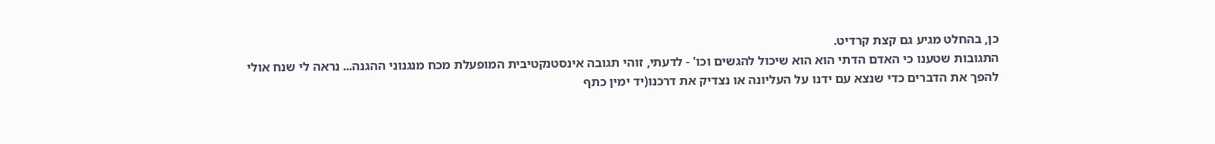כן, בהחלט מגיע גם קצת קרדיט.
התגובות שטענו כי האדם הדתי הוא הוא שיכול להגשים וכו' - לדעתי, זוהי תגובה אינסטנקטיבית המופעלת מכח מנגנוני ההגנה... נראה לי שנח אולי להפך את הדברים כדי שנצא עם ידנו על העליונה או נצדיק את דרכנו(יד ימין כתף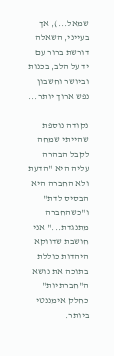שמאל...), אך בעייני, השאלה דורשת ברור עם יד על הלב, בכנות וביושר וחשבון נפש ארוך יותר...

נקודה נוספת שהייתי שמחה לקבל הבהרה עליה היא "הדעת ולא החברה היא הבסיס לדת" ו"כשהחברה מתנגדת..." אני חושבת שדווקא היהדות כוללת בתוכה את נושא ה"חברתיות" כחלק אימננטי ביותר.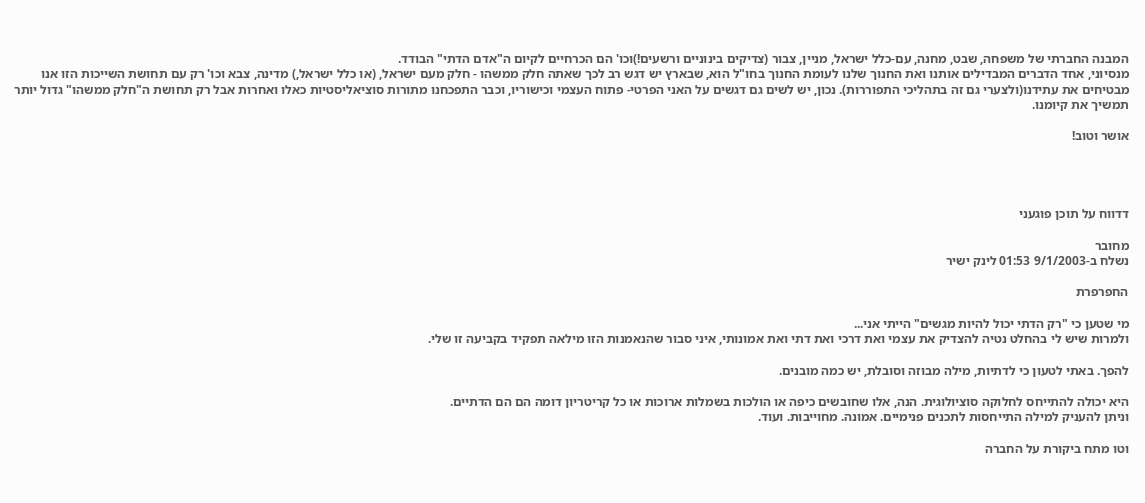המבנה החברתי של משפחה, שבט, מחנה, עם-כלל ישראל, מניין, צבור (צדיקים בינוניים ורשעים!)וכו' הם הכרחיים לקיום ה"אדם הדתי" הבודד.
מנסיוני, אחד הדברים המבדילים אותנו ואת החנוך שלנו לעומת החנוך בחו"ל הוא, שבארץ יש דגש רב לכך שאתה חלק ממשהו - חלק מעם ישראל, (או כלל ישראל,) מדינה, צבא וכו' רק עם תחושת השייכות הזו אנו מבטיחים את עתידנו(ולצערי גם זה בתהליכי התפוררות). נכון, יש לשים גם דגשים על האני הפרטי- פתוח העצמי וכישוריו, וכבר התפכחנו מתורות סוציאליסטיות כאלו ואחרות אבל רק תחושת ה"חלק ממשהו" גדול יותר תמשיך את קיומנו.

אושר וטוב!




דדווח על תוכן פוגעני

מחובר
נשלח ב-9/1/2003 01:53 לינק ישיר

החפרפרת

מי שטען כי "רק הדתי יכול להיות מגשים" הייתי אני...
ולמרות שיש לי בהחלט נטיה להצדיק את עצמי ואת דרכי ואת דתי ואת אמונותי, איני סבור שהנאמנות הזו מילאה תפקיד בקביעה זו שלי.

להפך. באתי לטעון כי לדתיות, מילה מבוזה וסובלת, יש כמה מובנים.

היא יכולה להתייחס לחלוקה סוציולוגית. הנה, אלו שחובשים כיפה או הולכות בשמלות ארוכות או כל קריטריון דומה הם הם הדתיים.
וניתן להעניק למילה התייחסות לתכנים פנימיים. אמונה. מחוייבות. ועוד.

וטו מתח ביקורת על החברה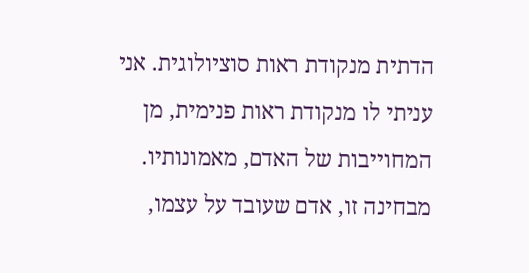הדתית מנקודת ראות סוציולוגית. אני עניתי לו מנקודת ראות פנימית, מן המחוייבות של האדם, מאמונותיו.
מבחינה זו, אדם שעובד על עצמו,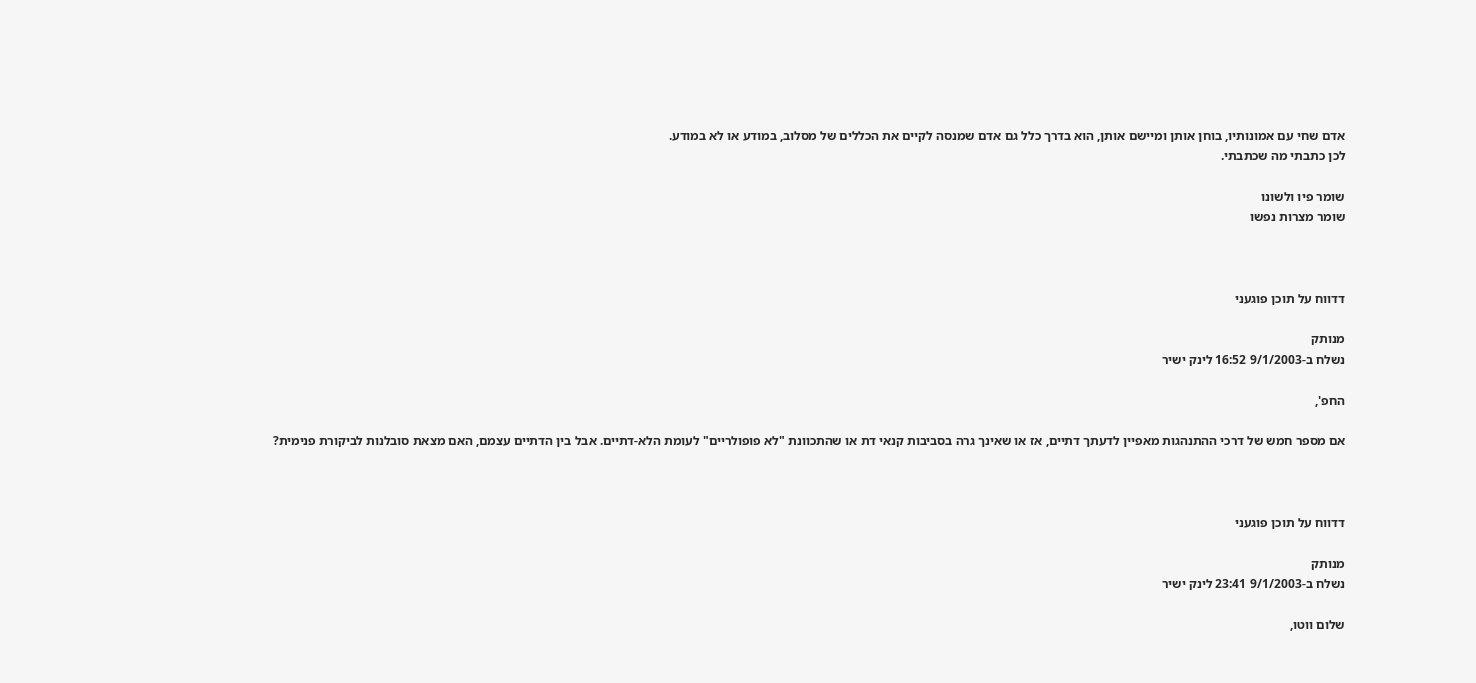אדם שחי עם אמונותיו, בוחן אותן ומיישם אותן, הוא בדרך כלל גם אדם שמנסה לקיים את הכללים של מסלוב, במודע או לא במודע.
לכן כתבתי מה שכתבתי.

שומר פיו ולשונו
שומר מצרות נפשו



דדווח על תוכן פוגעני

מנותק
נשלח ב-9/1/2003 16:52 לינק ישיר

החפ',

אם מספר חמש של דרכי ההתנהגות מאפיין לדעתך דתיים, אז או שאינך גרה בסביבות קנאי דת או שהתכוונת "לא פופולריים" לעומת הלא-דתיים. אבל בין הדתיים עצמם, האם מצאת סובלנות לביקורת פנימית?



דדווח על תוכן פוגעני

מנותק
נשלח ב-9/1/2003 23:41 לינק ישיר

שלום ווטו,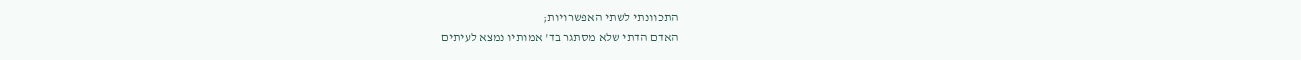התכוונתי לשתי האפשרויות;
האדם הדתי שלא מסתגר בד' אמותיו נמצא לעיתים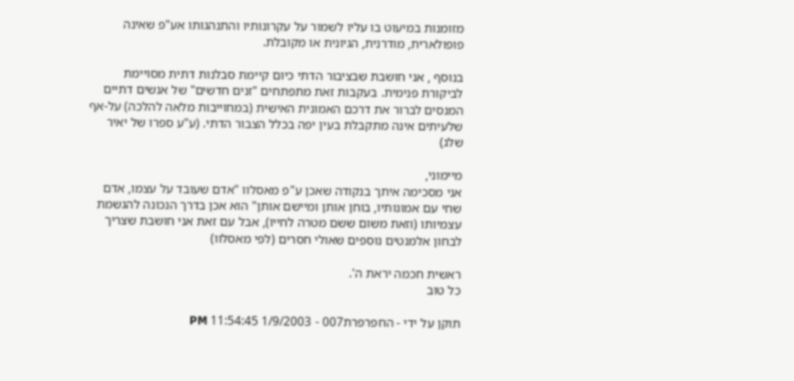מזומנות במיעוט בו עליו לשמור על עקרונותיו והתנהגותו אע"פ שאינה פופולארית, מודרנית, הגיונית או מקובלת.

בנוסף , אני חושבת שבציבור הדתי כיום קיימת סבלנות דתית מסויימת לביקורת פנימית. בעקבות זאת מתפתחים "זנים חדשים" של אנשים דתיים המנסים לברור את דרכם האמונית האישית (במחוייבות מלאה להלכה) על-אף שלעיתים אינה מתקבלת בעין יפה בכלל הצבור הדתי. (ע"ע ספרו של יאיר שלג)

מיימוני,
אני מסכימה איתך בנקודה שאכן ע"פ מאסלוו "אדם שעובד על עצמו, אדם שחי עם אמונותיו, בוחן אותן ומיישם אותן" הוא אכן בדרך הנכונה להגשמת עצמיותו (וזאת משום ששם מטרה לחייו), אבל עם זאת אני חושבת שצריך לבחון אלמנטים נוספים שאולי חסרים (לפי מאסלוו)

ראשית חכמה יראת ה'.
כל טוב

תוקן על ידי - החפרפרת007 - 1/9/2003 11:54:45 PM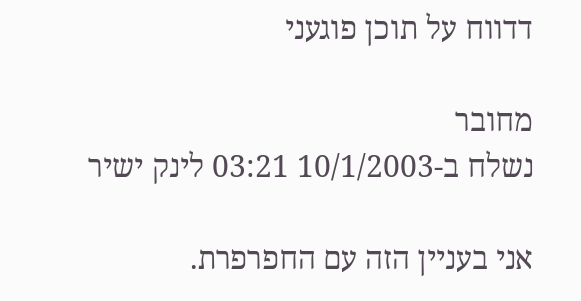דדווח על תוכן פוגעני

מחובר
נשלח ב-10/1/2003 03:21 לינק ישיר

אני בעניין הזה עם החפרפרת.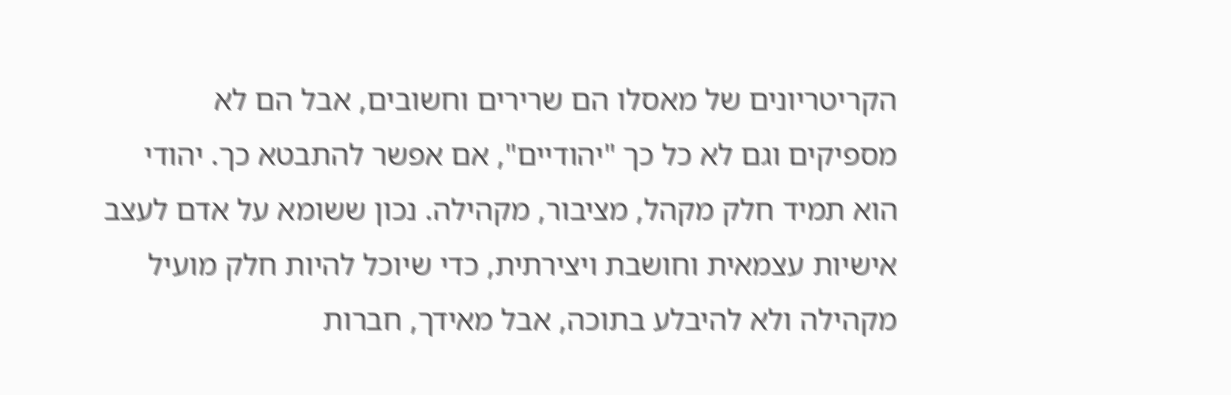הקריטריונים של מאסלו הם שרירים וחשובים, אבל הם לא מספיקים וגם לא כל כך "יהודיים", אם אפשר להתבטא כך. יהודי הוא תמיד חלק מקהל, מציבור, מקהילה. נכון ששומא על אדם לעצב אישיות עצמאית וחושבת ויצירתית, כדי שיוכל להיות חלק מועיל מקהילה ולא להיבלע בתוכה, אבל מאידך, חברות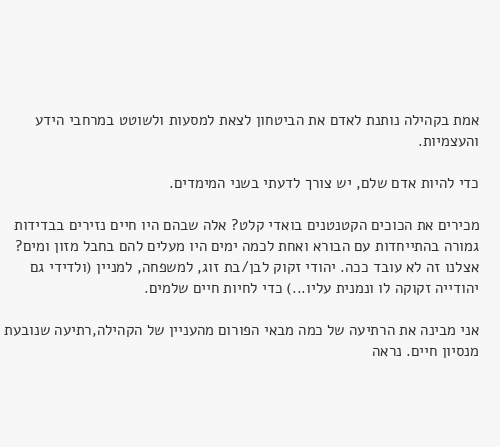אמת בקהילה נותנת לאדם את הביטחון לצאת למסעות ולשוטט במרחבי הידע והעצמיות.

כדי להיות אדם שלם, יש צורך לדעתי בשני המימדים.

מכירים את הכוכים הקטנטנים בואדי קלט? אלה שבהם היו חיים נזירים בבדידות גמורה בהתייחדות עם הבורא ואחת לכמה ימים היו מעלים להם בחבל מזון ומים? אצלנו זה לא עובד ככה. יהודי זקוק לבן/בת זוג, למשפחה, למניין (ולדידי גם יהודייה זקוקה לו ונמנית עליו...) כדי לחיות חיים שלמים.

אני מבינה את הרתיעה של כמה מבאי הפורום מהעניין של הקהילה,רתיעה שנובעת מנסיון חיים. נראה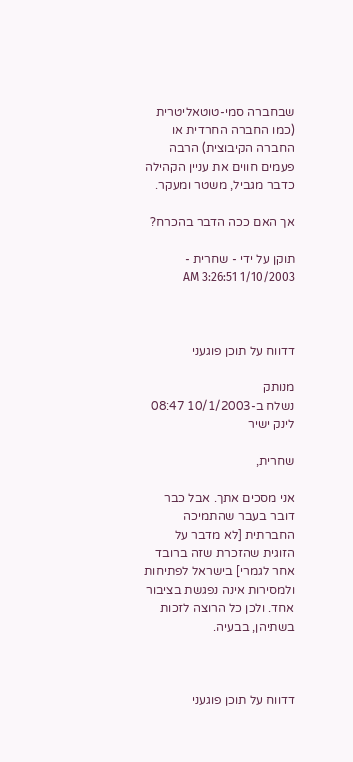שבחברה סמי-טוטאליטרית (כמו החברה החרדית או החברה הקיבוצית) הרבה פעמים חווים את עניין הקהילה כדבר מגביל, משטר ומעקר.

אך האם ככה הדבר בהכרח?

תוקן על ידי - שחרית - 1/10/2003 3:26:51 AM



דדווח על תוכן פוגעני

מנותק
נשלח ב-10/1/2003 08:47 לינק ישיר

שחרית,

אני מסכים אתך. אבל כבר דובר בעבר שהתמיכה החברתית [לא מדבר על הזוגית שהזכרת שזה ברובד אחר לגמרי] בישראל לפתיחות ולמסירות אינה נפגשת בציבור אחד. ולכן כל הרוצה לזכות בשתיהן, בבעיה.



דדווח על תוכן פוגעני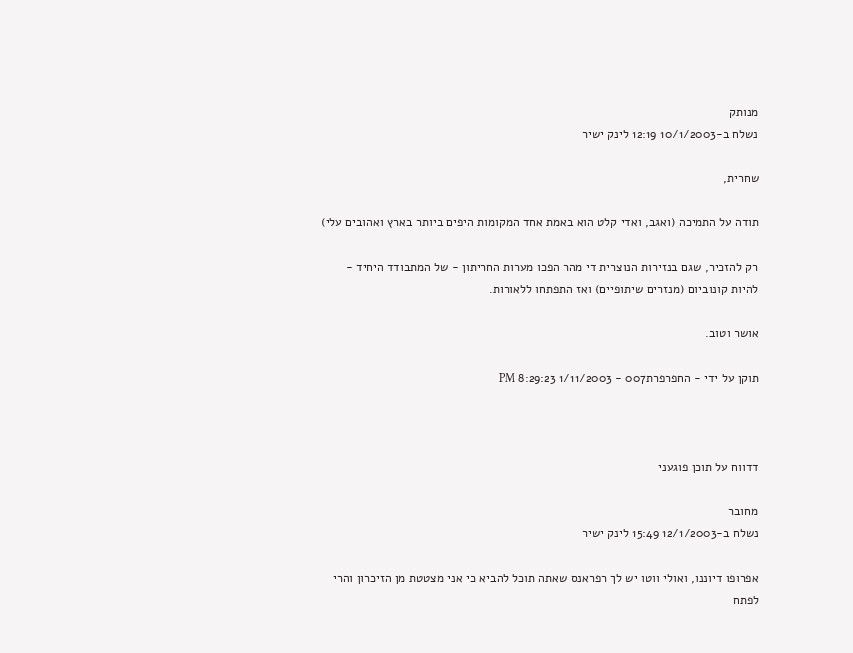מנותק
נשלח ב-10/1/2003 12:19 לינק ישיר

שחרית,

תודה על התמיכה (ואגב, ואדי קלט הוא באמת אחד המקומות היפים ביותר בארץ ואהובים עלי)

רק להזכיר, שגם בנזירות הנוצרית די מהר הפכו מערות החריתון - של המתבודד היחיד - להיות קונוביום (מנזרים שיתופיים) ואז התפתחו ללאורות.

אושר וטוב.

תוקן על ידי - החפרפרת007 - 1/11/2003 8:29:23 PM



דדווח על תוכן פוגעני

מחובר
נשלח ב-12/1/2003 15:49 לינק ישיר

אפרופו דיוננו, ואולי ווטו יש לך רפראנס שאתה תוכל להביא כי אני מצטטת מן הזיכרון והרי לפתח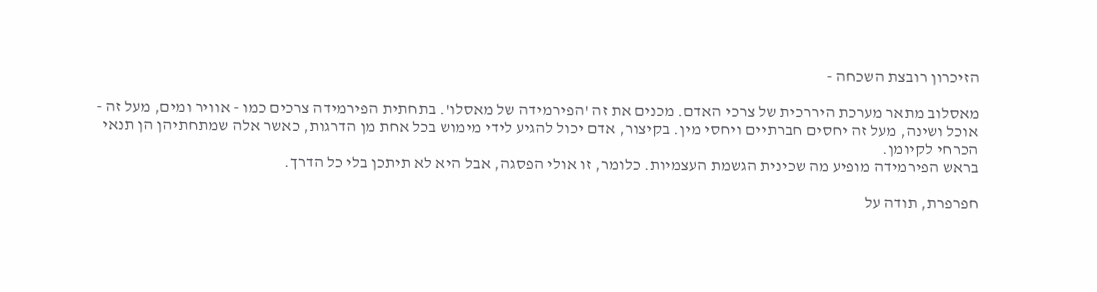הזיכרון רובצת השכחה -

מאסלוב מתאר מערכת היררכית של צרכי האדם. מכנים את זה 'הפירמידה של מאסלו'. בתחתית הפירמידה צרכים כמו - אוויר ומים, מעל זה - אוכל ושינה, מעל זה יחסים חברתיים ויחסי מין. בקיצור, אדם יכול להגיע לידי מימוש בכל אחת מן הדרגות, כאשר אלה שמתחתיהן הן תנאי הכרחי לקיומן.
בראש הפירמידה מופיע מה שכינית הגשמת העצמיות. כלומר, זו אולי הפסגה, אבל היא לא תיתכן בלי כל הדרך.

חפרפרת, תודה על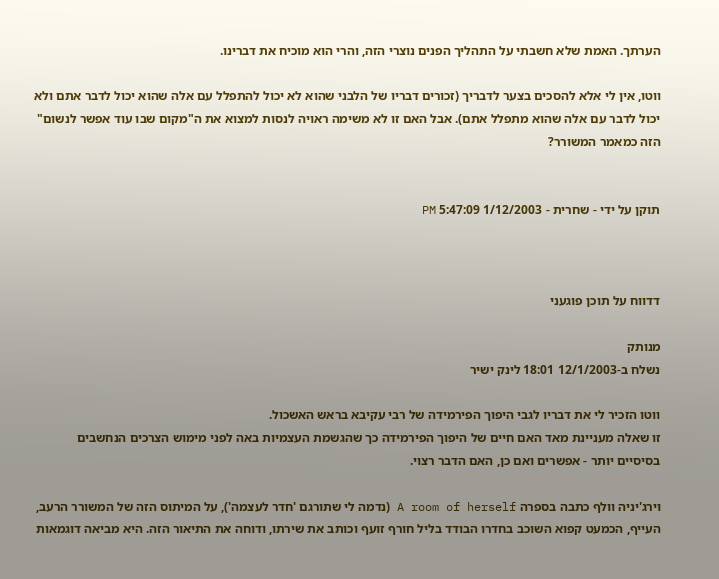הערתך. האמת שלא חשבתי על התהליך הפנים נוצרי הזה, והרי הוא מוכיח את דברינו.

ווטו, אין לי אלא להסכים בצער לדבריך (זכורים דבריו של הלבני שהוא לא יכול להתפלל עם אלה שהוא יכול לדבר אתם ולא יכול לדבר עם אלה שהוא מתפלל אתם). אבל האם זו לא משימה ראויה לנסות למצוא את ה"מקום שבו עוד אפשר לנשום" הזה כמאמר המשורר?


תוקן על ידי - שחרית - 1/12/2003 5:47:09 PM



דדווח על תוכן פוגעני

מנותק
נשלח ב-12/1/2003 18:01 לינק ישיר

ווטו הזכיר לי את דבריו לגבי היפוך הפירמידה של רבי עקיבא בראש האשכול.
זו שאלה מעניינת מאד האם חיים של היפוך הפירמידה כך שהגשמת העצמיות באה לפני מימוש הצרכים הנחשבים בסיסיים יותר - אפשרים ואם כן, האם הדבר רצוי.

וירג'יניה וולף כתבה בספרה A room of herself (נדמה לי שתורגם 'חדר לעצמה'), על המיתוס הזה של המשורר הרעב, העייף, הכמעט קפוא השוכב בחדרו הבודד בליל חורף זועף וכותב את שירתו, ודוחה את התיאור הזה. היא מביאה דוגמאות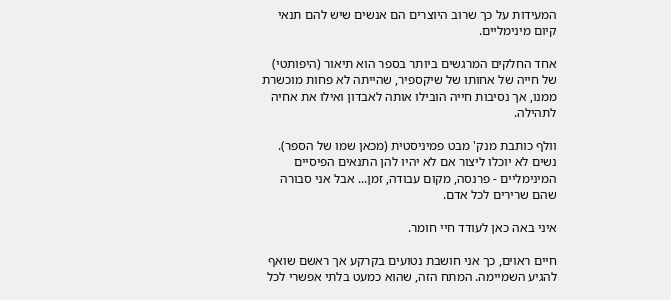המעידות על כך שרוב היוצרים הם אנשים שיש להם תנאי קיום מינימליים.

אחד החלקים המרגשים ביותר בספר הוא תיאור (היפותטי) של חייה של אחותו של שיקספיר, שהייתה לא פחות מוכשרת ממנו, אך נסיבות חייה הובילו אותה לאבדון ואילו את אחיה לתהילה.

וולף כותבת מנק' מבט פמיניסטית (מכאן שמו של הספר). נשים לא יוכלו ליצור אם לא יהיו להן התנאים הפיסיים המינימליים - פרנסה, מקום עבודה, זמן... אבל אני סבורה שהם שרירים לכל אדם.

איני באה כאן לעודד חיי חומר.

חיים ראוים, כך אני חושבת נטועים בקרקע אך ראשם שואף להגיע השמיימה. המתח הזה, שהוא כמעט בלתי אפשרי לכל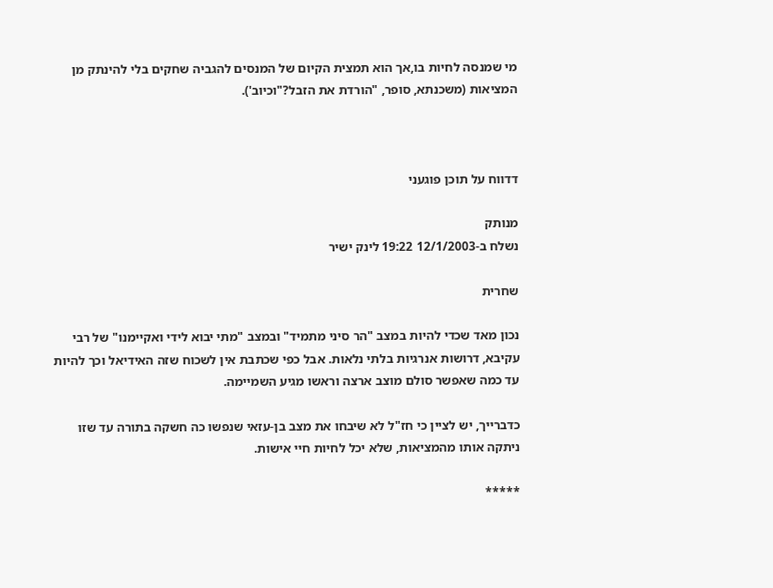מי שמנסה לחיות בו,אך הוא תמצית הקיום של המנסים להגביה שחקים בלי להינתק מן המציאות (משכנתא, סופר, "הורדת את הזבל?"וכיוב').



דדווח על תוכן פוגעני

מנותק
נשלח ב-12/1/2003 19:22 לינק ישיר

שחרית

נכון מאד שכדי להיות במצב "הר סיני מתמיד" ובמצב "מתי יבוא לידי ואקיימנו" של רבי עקיבא, דרושות אנרגיות בלתי נלאות. אבל כפי שכתבת אין לשכוח שזה האידיאל וכך להיות עד כמה שאפשר סולם מוצב ארצה וראשו מגיע השמיימה.

כדברייך, יש לציין כי חז"ל לא שיבחו את מצב בן-עזאי שנפשו כה חשקה בתורה עד שזו ניתקה אותו מהמציאות, שלא יכל לחיות חיי אישות.

*****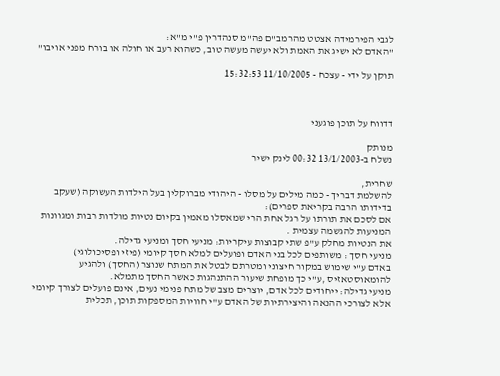לגבי הפירמידה אצטט מהרמב"ם פה"מ סנהדרין פ"י מ"א:
"האדם לא ישיג את האמת ולא יעשה מעשה טוב, כשהוא רעב או חולה או בורח מפני אויבו"

תוקן על ידי - עצכח - 11/10/2005 15:32:53



דדווח על תוכן פוגעני

מנותק
נשלח ב-13/1/2003 00:32 לינק ישיר

שחרית,
להשלמת דבריך - כמה מילים על מסלו - היהודי מברוקלין בעל הילדות העשוקה (שעקב בדידותו הרבה בקריאת ספרים):
אם לסכם את תורתו על רגל אחת הרי שמאסלו מאמין בקיום נטיות מולדות רבות ומגוונות המניעות להגשמה עצמית .
את הנטיות מחלק ע"פ שתי קבוצות עיקריות: מניעי חסך ומניעי גדילה.
מניעי חסך : משותפים לכל בני האדם ופועלים למלא חסך קיומי (פיזי ופסיכולוגי)
באדם ע"י שימוש במקור חיצוני ומטרתם לבטל את המתח שנוצר (החסך) ולהגיע להומאוסטאזיס ,ע"י כך מופחת שיעור ההתנהגות כאשר החסך מתמלא.
מניעי גדילה: ייחודים לכל אדם, יוצרים מצב של מתח פנימי נעים, אינם פועלים לצורך קיומי אלא לצורכי ההנאה והיצירתיות של האדם ע"י חוויות המספקות תוכן, תכלית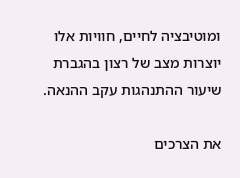ומוטיבציה לחיים, חוויות אלו יוצרות מצב של רצון בהגברת שיעור ההתנהגות עקב ההנאה.

את הצרכים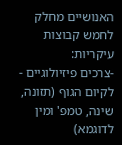האנושיים מחלק לחמש קבוצות עיקריות:
-צרכים פיזיולוגיים - לקיום הגוף (תזונה, שינה, טמפ' ומין לדוגמא)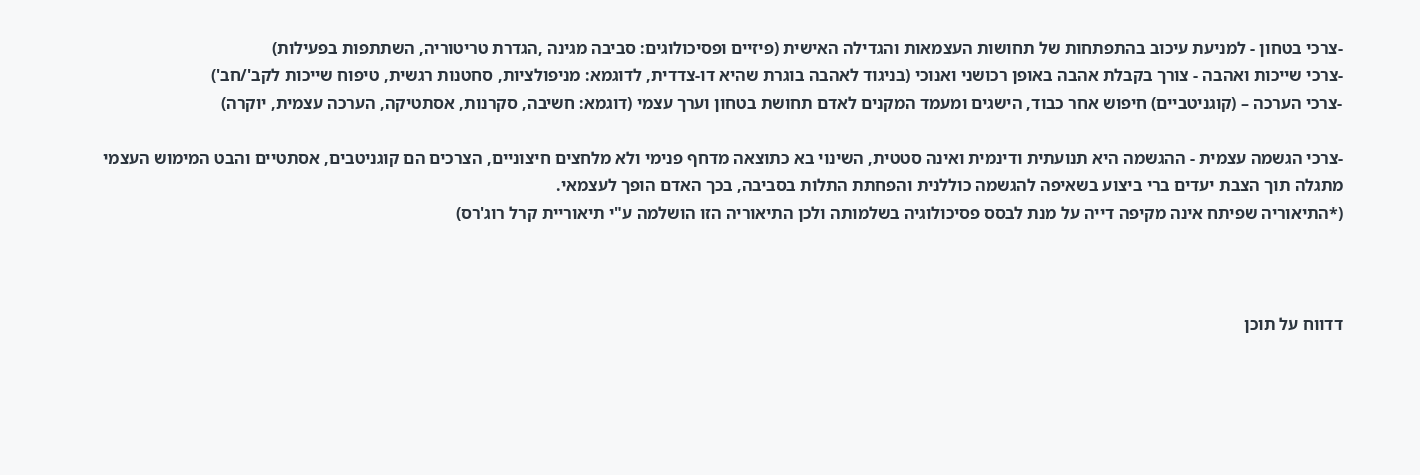-צרכי בטחון - למניעת עיכוב בהתפתחות של תחושות העצמאות והגדילה האישית (פיזיים ופסיכולוגים: סביבה מגינה ,הגדרת טריטוריה, השתתפות בפעילות)
-צרכי שייכות ואהבה - צורך בקבלת אהבה באופן רכושני ואנוכי (בניגוד לאהבה בוגרת שהיא דו-צדדית, לדוגמא: מניפולציות, סחטנות רגשית, טיפוח שייכות לקב'/חב')
-צרכי הערכה – (קוגניטביים) חיפוש אחר כבוד, הישגים ומעמד המקנים לאדם תחושת בטחון וערך עצמי (דוגמא: חשיבה, סקרנות, אסתטיקה, הערכה עצמית, יוקרה)

-צרכי הגשמה עצמית - ההגשמה היא תנועתית ודינמית ואינה סטטית, השינוי בא כתוצאה מדחף פנימי ולא מלחצים חיצוניים, הצרכים הם קוגניטבים, אסתטיים והבט המימוש העצמי מתגלה תוך הצבת יעדים ברי ביצוע בשאיפה להגשמה כוללנית והפחתת התלות בסביבה, בכך האדם הופך לעצמאי.
(*התיאוריה שפיתח אינה מקיפה דייה על מנת לבסס פסיכולוגיה בשלמותה ולכן התיאוריה הזו הושלמה ע"י תיאוריית קרל רוג'רס)



דדווח על תוכן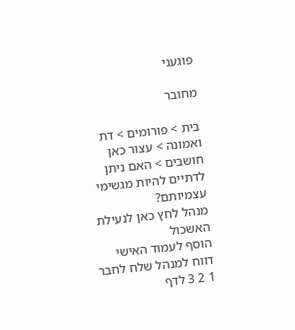פוגעני

מחובר

בית > פורומים > דת ואמונה > עצור כאן חושבים > האם ניתן לדתיים להיות מגשימי עצמיותם?
מנהל לחץ כאן לנעילת האשכול
הוסף לעמוד האישי  דווח למנהל שלח לחבר
1 2 3 לדף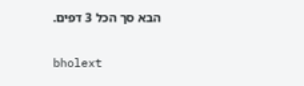הבא סך הכל 3 דפים.

bholext